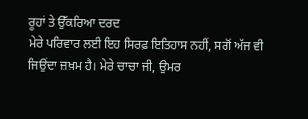ਰੂਹਾਂ ਤੇ ਉੱਕਰਿਆ ਦਰਦ
ਮੇਰੇ ਪਰਿਵਾਰ ਲਈ ਇਹ ਸਿਰਫ਼ ਇਤਿਹਾਸ ਨਹੀਂ, ਸਗੋਂ ਅੱਜ ਵੀ ਜਿਉਂਦਾ ਜ਼ਖ਼ਮ ਹੈ। ਮੇਰੇ ਚਾਚਾ ਜੀ, ਉਮਰ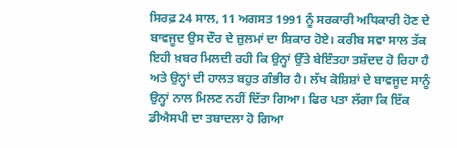ਸਿਰਫ਼ 24 ਸਾਲ, 11 ਅਗਸਤ 1991 ਨੂੰ ਸਰਕਾਰੀ ਅਧਿਕਾਰੀ ਹੋਣ ਦੇ ਬਾਵਜੂਦ ਉਸ ਦੌਰ ਦੇ ਜ਼ੁਲਮਾਂ ਦਾ ਸ਼ਿਕਾਰ ਹੋਏ। ਕਰੀਬ ਸਵਾ ਸਾਲ ਤੱਕ ਇਹੀ ਖ਼ਬਰ ਮਿਲਦੀ ਰਹੀ ਕਿ ਉਨ੍ਹਾਂ ਉੱਤੇ ਬੇਇੰਤਹਾ ਤਸ਼ੱਦਦ ਹੋ ਰਿਹਾ ਹੈ ਅਤੇ ਉਨ੍ਹਾਂ ਦੀ ਹਾਲਤ ਬਹੁਤ ਗੰਭੀਰ ਹੈ। ਲੱਖ ਕੋਸ਼ਿਸ਼ਾਂ ਦੇ ਬਾਵਜੂਦ ਸਾਨੂੰ ਉਨ੍ਹਾਂ ਨਾਲ ਮਿਲਣ ਨਹੀਂ ਦਿੱਤਾ ਗਿਆ। ਫਿਰ ਪਤਾ ਲੱਗਾ ਕਿ ਇੱਕ ਡੀਐਸਪੀ ਦਾ ਤਬਾਦਲਾ ਹੋ ਗਿਆ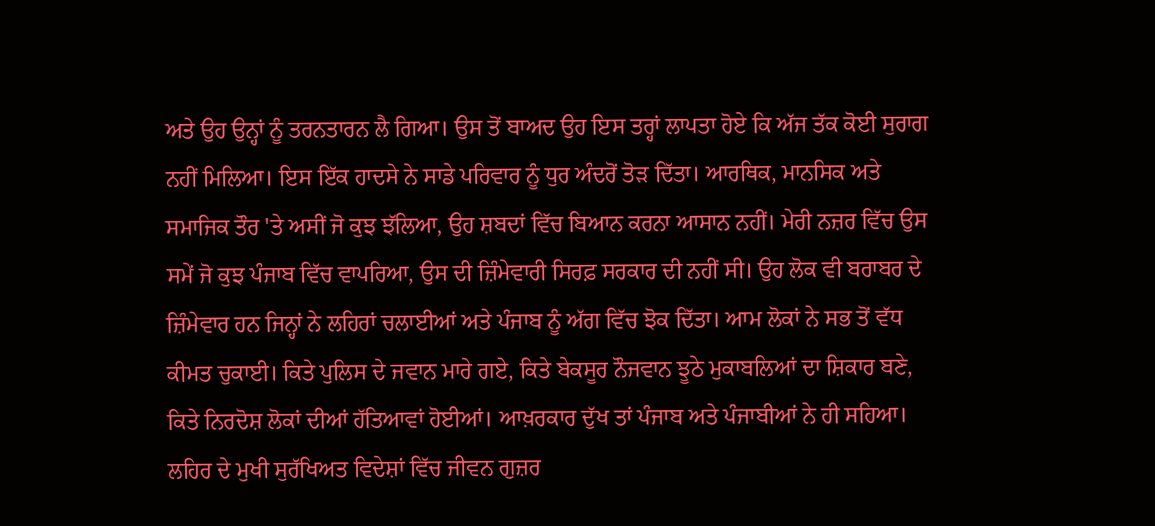ਅਤੇ ਉਹ ਉਨ੍ਹਾਂ ਨੂੰ ਤਰਨਤਾਰਨ ਲੈ ਗਿਆ। ਉਸ ਤੋਂ ਬਾਅਦ ਉਹ ਇਸ ਤਰ੍ਹਾਂ ਲਾਪਤਾ ਹੋਏ ਕਿ ਅੱਜ ਤੱਕ ਕੋਈ ਸੁਰਾਗ ਨਹੀਂ ਮਿਲਿਆ। ਇਸ ਇੱਕ ਹਾਦਸੇ ਨੇ ਸਾਡੇ ਪਰਿਵਾਰ ਨੂੰ ਧੁਰ ਅੰਦਰੋਂ ਤੋੜ ਦਿੱਤਾ। ਆਰਥਿਕ, ਮਾਨਸਿਕ ਅਤੇ ਸਮਾਜਿਕ ਤੌਰ 'ਤੇ ਅਸੀਂ ਜੋ ਕੁਝ ਝੱਲਿਆ, ਉਹ ਸ਼ਬਦਾਂ ਵਿੱਚ ਬਿਆਨ ਕਰਨਾ ਆਸਾਨ ਨਹੀਂ। ਮੇਰੀ ਨਜ਼ਰ ਵਿੱਚ ਉਸ ਸਮੇਂ ਜੋ ਕੁਝ ਪੰਜਾਬ ਵਿੱਚ ਵਾਪਰਿਆ, ਉਸ ਦੀ ਜ਼ਿੰਮੇਵਾਰੀ ਸਿਰਫ਼ ਸਰਕਾਰ ਦੀ ਨਹੀਂ ਸੀ। ਉਹ ਲੋਕ ਵੀ ਬਰਾਬਰ ਦੇ ਜ਼ਿੰਮੇਵਾਰ ਹਨ ਜਿਨ੍ਹਾਂ ਨੇ ਲਹਿਰਾਂ ਚਲਾਈਆਂ ਅਤੇ ਪੰਜਾਬ ਨੂੰ ਅੱਗ ਵਿੱਚ ਝੋਕ ਦਿੱਤਾ। ਆਮ ਲੋਕਾਂ ਨੇ ਸਭ ਤੋਂ ਵੱਧ ਕੀਮਤ ਚੁਕਾਈ। ਕਿਤੇ ਪੁਲਿਸ ਦੇ ਜਵਾਨ ਮਾਰੇ ਗਏ, ਕਿਤੇ ਬੇਕਸੂਰ ਨੌਜਵਾਨ ਝੂਠੇ ਮੁਕਾਬਲਿਆਂ ਦਾ ਸ਼ਿਕਾਰ ਬਣੇ, ਕਿਤੇ ਨਿਰਦੋਸ਼ ਲੋਕਾਂ ਦੀਆਂ ਹੱਤਿਆਵਾਂ ਹੋਈਆਂ। ਆਖ਼ਰਕਾਰ ਦੁੱਖ ਤਾਂ ਪੰਜਾਬ ਅਤੇ ਪੰਜਾਬੀਆਂ ਨੇ ਹੀ ਸਹਿਆ। ਲਹਿਰ ਦੇ ਮੁਖੀ ਸੁਰੱਖਿਅਤ ਵਿਦੇਸ਼ਾਂ ਵਿੱਚ ਜੀਵਨ ਗੁਜ਼ਰ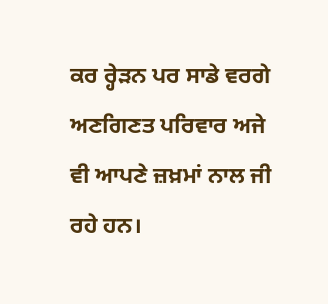ਕਰ ਰ੍ਹੇੜਨ ਪਰ ਸਾਡੇ ਵਰਗੇ ਅਣਗਿਣਤ ਪਰਿਵਾਰ ਅਜੇ ਵੀ ਆਪਣੇ ਜ਼ਖ਼ਮਾਂ ਨਾਲ ਜੀ ਰਹੇ ਹਨ।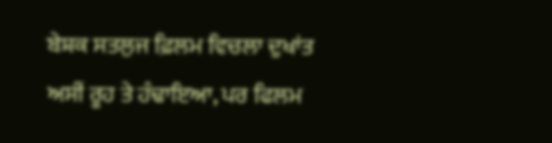ਬੇਸ਼ਕ ਸਤਲੁਜ ਫ਼ਿਲਮ ਵਿਚਲਾ ਦੁਖਾਂਤ ਅਸੀਂ ਰੂਹ ਤੇ ਹੰਢਾਇਆ, ਪਰ ਫਿਲਮ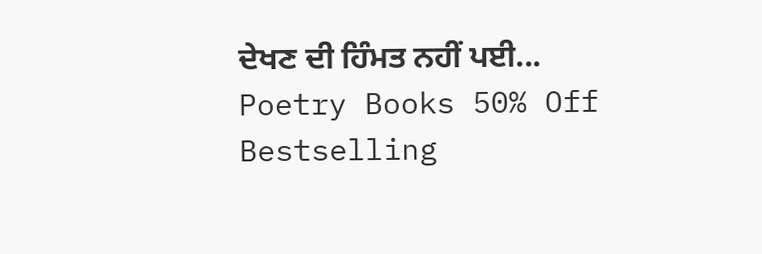ਦੇਖਣ ਦੀ ਹਿੰਮਤ ਨਹੀਂ ਪਈ...
Poetry Books 50% Off
Bestselling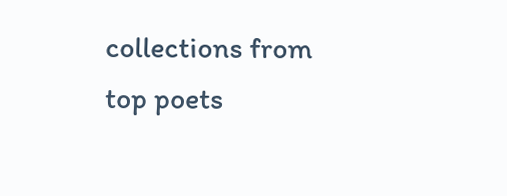collections from top poets